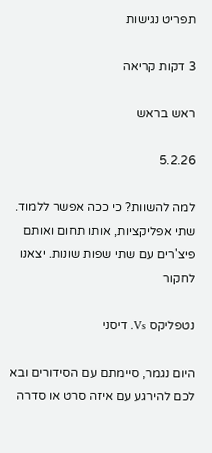תפריט נגישות

3 דקות קריאה

ראש בראש

5.2.26

למה להשוות? כי ככה אפשר ללמוד. שתי אפליקציות, אותו תחום ואותם פיצ'רים עם שתי שפות שונות. יצאנו לחקור

נטפליקס Vs. דיסני

היום נגמר, סיימתם עם הסידורים ובא לכם להירגע עם איזה סרט או סדרה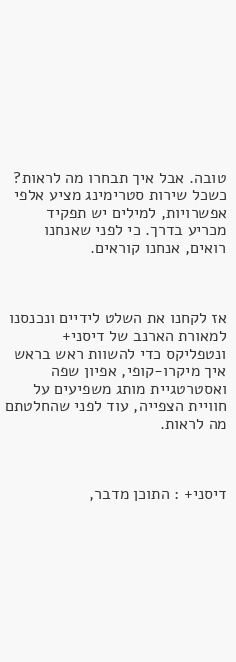טובה. אבל איך תבחרו מה לראות? כשכל שירות סטרימינג מציע אלפי אפשרויות, למילים יש תפקיד מכריע בדרך. כי לפני שאנחנו רואים, אנחנו קוראים.



אז לקחנו את השלט לידיים ונכנסנו למאורת הארנב של דיסני+ ונטפליקס כדי להשוות ראש בראש איך מיקרו-קופי, אפיון שפה ואסטרטגיית מותג משפיעים על חוויית הצפייה, עוד לפני שהחלטתם מה לראות.



דיסני+ : התוכן מדבר,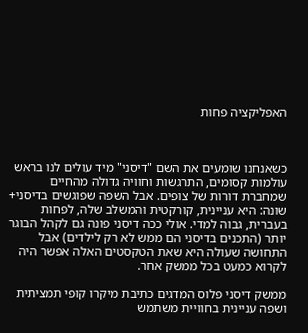האפליקציה פחות



כשאנחנו שומעים את השם "דיסני" מיד עולים לנו בראש עולמות קסומים, התרגשות וחוויה גדולה מהחיים שמחברת דורות של צופים. אבל השפה שפוגשים בדיסני+ שונה: היא עניינית, קורקטית והמשלב שלה, לפחות בעברית, גבוה למדי. אולי ככה דיסני פונה גם לקהל הבוגר יותר (התכנים בדיסני הם ממש לא רק לילדים) אבל התחושה שעולה היא שאת הטקסטים האלה אפשר היה לקרוא כמעט בכל ממשק אחר.

ממשק דיסני פלוס המדגים כתיבת מיקרו קופי תמציתית ושפה עניינית בחוויית משתמש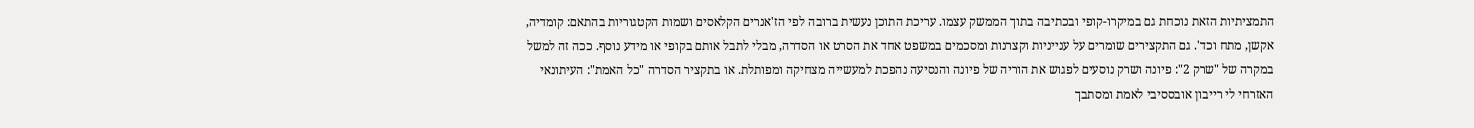התמציתיות הזאת נוכחת גם במיקרו-קופי ובכתיבה בתוך הממשק עצמו. עריכת התוכן נעשית ברובה לפי הז'אנרים הקלאסים ושמות הקטגוריות בהתאם: קומדיה, אקשן, מתח וכד'. גם התקצירים שומרים על ענייניות וקצרנות ומסכמים במשפט אחד את הסרט או הסדרה, מבלי לתבל אותם בקופי או מידע נוסף. ככה זה למשל במקרה של "שרק 2": פיונה ושרק נוסעים לפגוש את הוריה של פיונה והנסיעה נהפכת למעשייה מצחיקה ומפותלת. או בתקציר הסדרה "כל האמת": העיתונאי האזרחי לי רייבון אובססיבי לאמת ומסתבך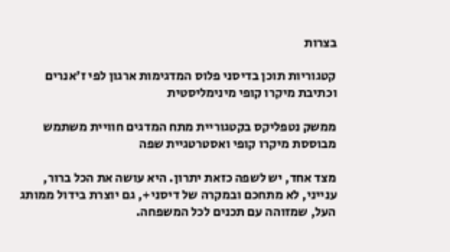בצרות

קטגוריות תוכן בדיסני פלוס המדגימות ארגון לפי ז'אנרים וכתיבת מיקרו קופי מינימליסטית

ממשק נטפליקס בקטגוריית מתח המדגים חוויית משתמש מבוססת מיקרו קופי ואסטרטגיית שפה

מצד אחד, יש לשפה כזאת יתרון. היא עושה את הכל ברור, ענייני, לא מתחכם ובמקרה של דיסני+, גם יוצרת בידול ממותג העל, שמזוהה עם תכנים לכל המשפחה.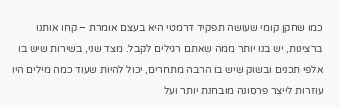כמו שחקן קומי שעושה תפקיד דרמטי היא בעצם אומרת – קחו אותנו ברצינות, יש בנו יותר ממה שאתם רגילים לקבל. מצד שני, בשירות שיש בו אלפי תכנים ובשוק שיש בו הרבה מתחרים, יכול להיות שעוד כמה מילים היו עוזרות לייצר פרסונה מובחנת יותר ועל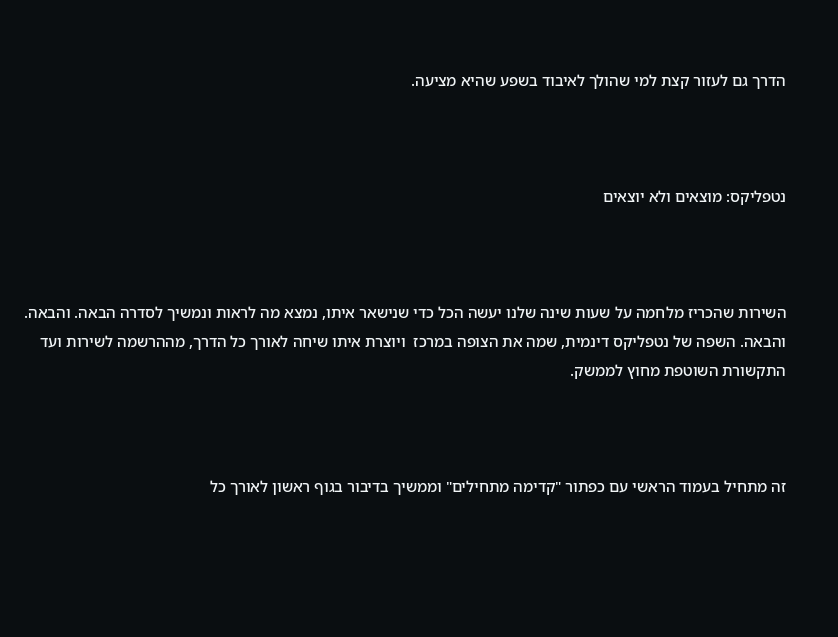הדרך גם לעזור קצת למי שהולך לאיבוד בשפע שהיא מציעה.



נטפליקס: מוצאים ולא יוצאים



השירות שהכריז מלחמה על שעות שינה שלנו יעשה הכל כדי שנישאר איתו, נמצא מה לראות ונמשיך לסדרה הבאה. והבאה. והבאה. השפה של נטפליקס דינמית, שמה את הצופה במרכז  ויוצרת איתו שיחה לאורך כל הדרך, מההרשמה לשירות ועד התקשורת השוטפת מחוץ לממשק.



זה מתחיל בעמוד הראשי עם כפתור "קדימה מתחילים" וממשיך בדיבור בגוף ראשון לאורך כל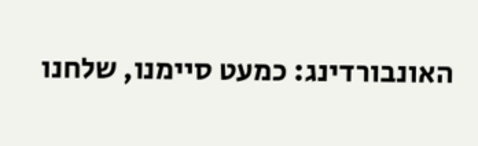האונבורדינג: כמעט סיימנו, שלחנו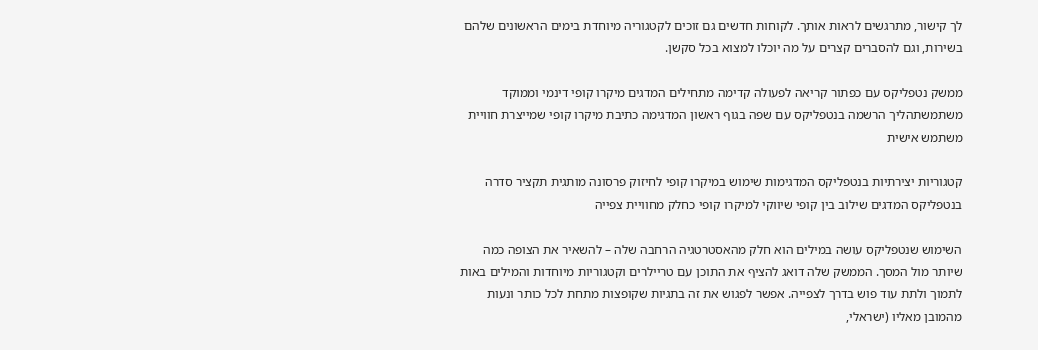לך קישור, מתרגשים לראות אותך. לקוחות חדשים גם זוכים לקטגוריה מיוחדת בימים הראשונים שלהם בשירות, וגם להסברים קצרים על מה יוכלו למצוא בכל סקשן.

ממשק נטפליקס עם כפתור קריאה לפעולה קדימה מתחילים המדגים מיקרו קופי דינמי וממוקד משתמשתהליך הרשמה בנטפליקס עם שפה בגוף ראשון המדגימה כתיבת מיקרו קופי שמייצרת חוויית משתמש אישית

קטגוריות יצירתיות בנטפליקס המדגימות שימוש במיקרו קופי לחיזוק פרסונה מותגית תקציר סדרה בנטפליקס המדגים שילוב בין קופי שיווקי למיקרו קופי כחלק מחוויית צפייה

השימוש שנטפליקס עושה במילים הוא חלק מהאסטרטגיה הרחבה שלה – להשאיר את הצופה כמה שיותר מול המסך. הממשק שלה דואג להציף את התוכן עם טריילרים וקטגוריות מיוחדות והמילים באות לתמוך ולתת עוד פוש בדרך לצפייה. אפשר לפגוש את זה בתגיות שקופצות מתחת לכל כותר ונעות מהמובן מאליו (ישראלי,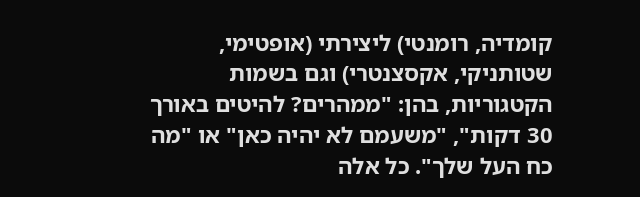קומדיה, רומנטי) ליצירתי (אופטימי, שטותניקי, אקסצנטרי) וגם בשמות הקטגוריות, בהן: "ממהרים? להיטים באורך 30 דקות", "משעמם לא יהיה כאן" או "מה כח העל שלך". כל אלה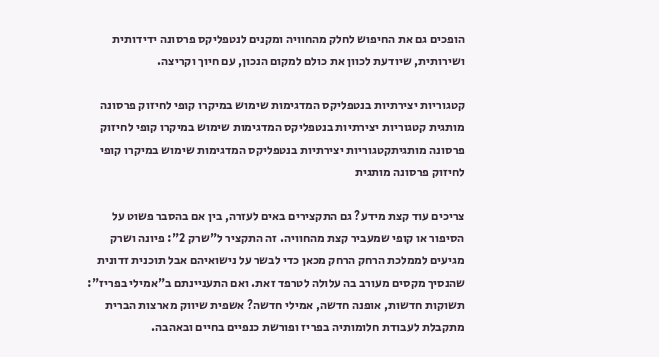הופכים גם את החיפוש לחלק מהחוויה ומקנים לנטפליקס פרסונה ידידותית ושירותית, שיודעת לכוון את כולם למקום הנכון, עם חיוך וקריצה.

קטגוריות יצירתיות בנטפליקס המדגימות שימוש במיקרו קופי לחיזוק פרסונה מותגית קטגוריות יצירתיות בנטפליקס המדגימות שימוש במיקרו קופי לחיזוק פרסונה מותגיתקטגוריות יצירתיות בנטפליקס המדגימות שימוש במיקרו קופי לחיזוק פרסונה מותגית

צריכים עוד קצת מידע? גם התקצירים באים לעזרה, בין אם בהסבר פשוט על הסיפור או קופי שמעביר קצת מהחוויה. זה התקציר ל"שרק 2": פיונה ושרק מגיעים לממלכת הרחק הרחק מכאן כדי לבשר על נישואיהם אבל תוכנית זדונית שהנסיך מקסים מעורב בה עלולה לטרפד זאת. ואם התעניינתם ב"אמילי בפריז": תשוקות חדשות, אופנה חדשה, אמילי חדשה? אשפית שיווק מארצות הברית מתקבלת לעבודת חלומותיה בפריז ופורשת כנפיים בחיים ובאהבה.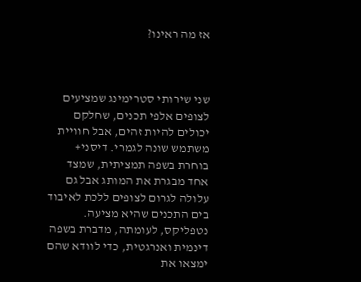אז מה ראינו?



שני שירותי סטרימינג שמציעים לצופים אלפי תכנים, שחלקם יכולים להיות זהים, אבל חוויית משתמש שונה לגמרי. דיסני+ בוחרת בשפה תמציתית, שמצד אחד מבגרת את המותג אבל גם עלולה לגרום לצופים ללכת לאיבוד בים התכנים שהיא מציעה. נטפליקס, לעומתה, מדברת בשפה דינמית ואנרגטית, כדי לוודא שהם ימצאו את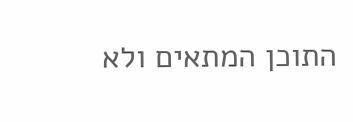התוכן המתאים ולא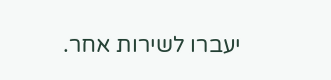יעברו לשירות אחר.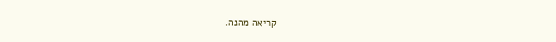קריאה מהנה.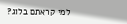למי קראתם בלוג?